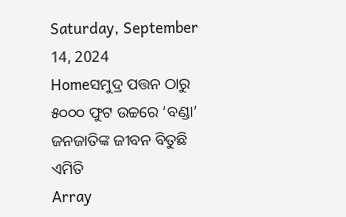Saturday, September 14, 2024
Homeସମୁଦ୍ର ପତ୍ତନ ଠାରୁ ୫୦୦୦ ଫୁଟ ଉଚ୍ଚରେ ‘ବଣ୍ଡା’ ଜନଜାତିଙ୍କ ଜୀବନ ବିତୁଛି ଏମିତି
Array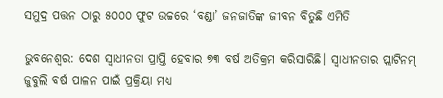ସମୁଦ୍ର ପତ୍ତନ ଠାରୁ ୫୦୦୦ ଫୁଟ ଉଚ୍ଚରେ ‘ବଣ୍ଡା’ ଜନଜାତିଙ୍କ ଜୀବନ ବିତୁଛି ଏମିତି

ଭୁବନେଶ୍ୱର: ଦେଶ ସ୍ୱାଧୀନତା ପ୍ରାପ୍ତି ହେବାର ୭୩ ବର୍ଷ ଅତିକ୍ରମ କରିସାରିଛି। ସ୍ୱାଧୀନତାର ପ୍ଲାଟିନମ୍ ଜୁବୁଲି ବର୍ଷ ପାଳନ ପାଇଁ ପ୍ରକ୍ରିୟା ମଧ୍ୟ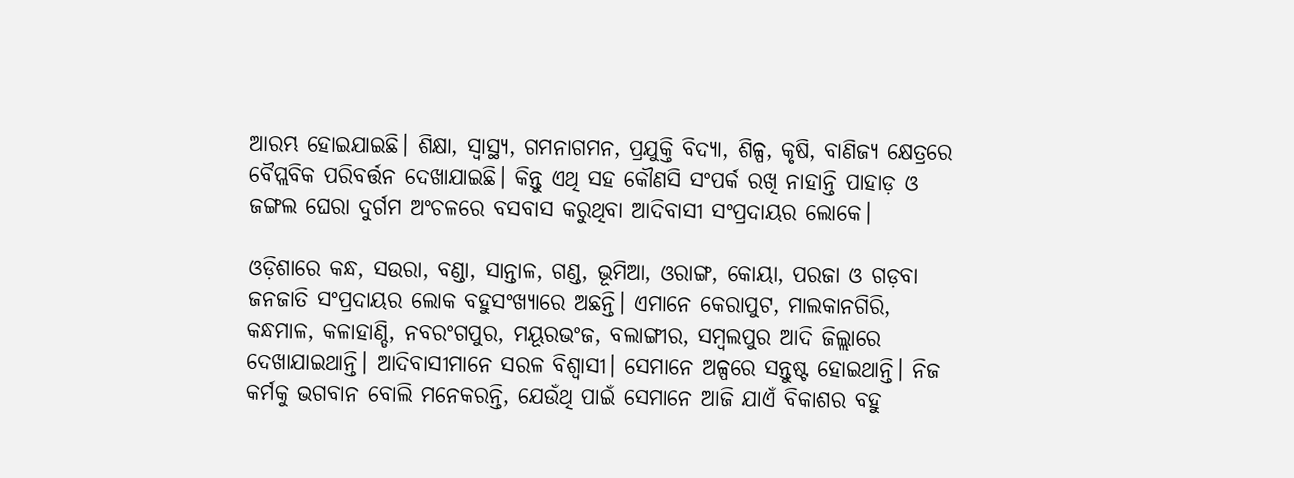ଆରମ୍ଭ ହୋଇଯାଇଛି। ଶିକ୍ଷା, ସ୍ୱାସ୍ଥ୍ୟ, ଗମନାଗମନ, ପ୍ରଯୁକ୍ତି ବିଦ୍ୟା, ଶିଳ୍ପ, କୃଷି, ବାଣିଜ୍ୟ କ୍ଷେତ୍ରରେ ବୈପ୍ଲବିକ ପରିବର୍ତ୍ତନ ଦେଖାଯାଇଛି। କିନ୍ତୁ ଏଥି ସହ କୌଣସି ସଂପର୍କ ରଖି ନାହାନ୍ତି ପାହାଡ଼ ଓ ଜଙ୍ଗଲ ଘେରା ଦୁର୍ଗମ ଅଂଚଳରେ ବସବାସ କରୁଥିବା ଆଦିବାସୀ ସଂପ୍ରଦାୟର ଲୋକେ।

ଓଡ଼ିଶାରେ କନ୍ଧ, ସଉରା, ବଣ୍ଡା, ସାନ୍ତାଳ, ଗଣ୍ଡ, ଭୂମିଆ, ଓରାଙ୍ଗ, କୋୟା, ପରଜା ଓ ଗଡ଼ବା ଜନଜାତି ସଂପ୍ରଦାୟର ଲୋକ ବହୁସଂଖ୍ୟାରେ ଅଛନ୍ତି। ଏମାନେ କେରାପୁଟ, ମାଲକାନଗିରି, କନ୍ଧମାଳ, କଳାହାଣ୍ଡି, ନବରଂଗପୁର, ମୟୂରଭଂଜ, ବଲାଙ୍ଗୀର, ସମ୍ବଲପୁର ଆଦି ଜିଲ୍ଲାରେ ଦେଖାଯାଇଥାନ୍ତି। ଆଦିବାସୀମାନେ ସରଳ ବିଶ୍ୱାସୀ। ସେମାନେ ଅଳ୍ପରେ ସନ୍ତୁଷ୍ଟ ହୋଇଥାନ୍ତି। ନିଜ କର୍ମକୁ ଭଗବାନ ବୋଲି ମନେକରନ୍ତି, ଯେଉଁଥି ପାଇଁ ସେମାନେ ଆଜି ଯାଏଁ ବିକାଶର ବହୁ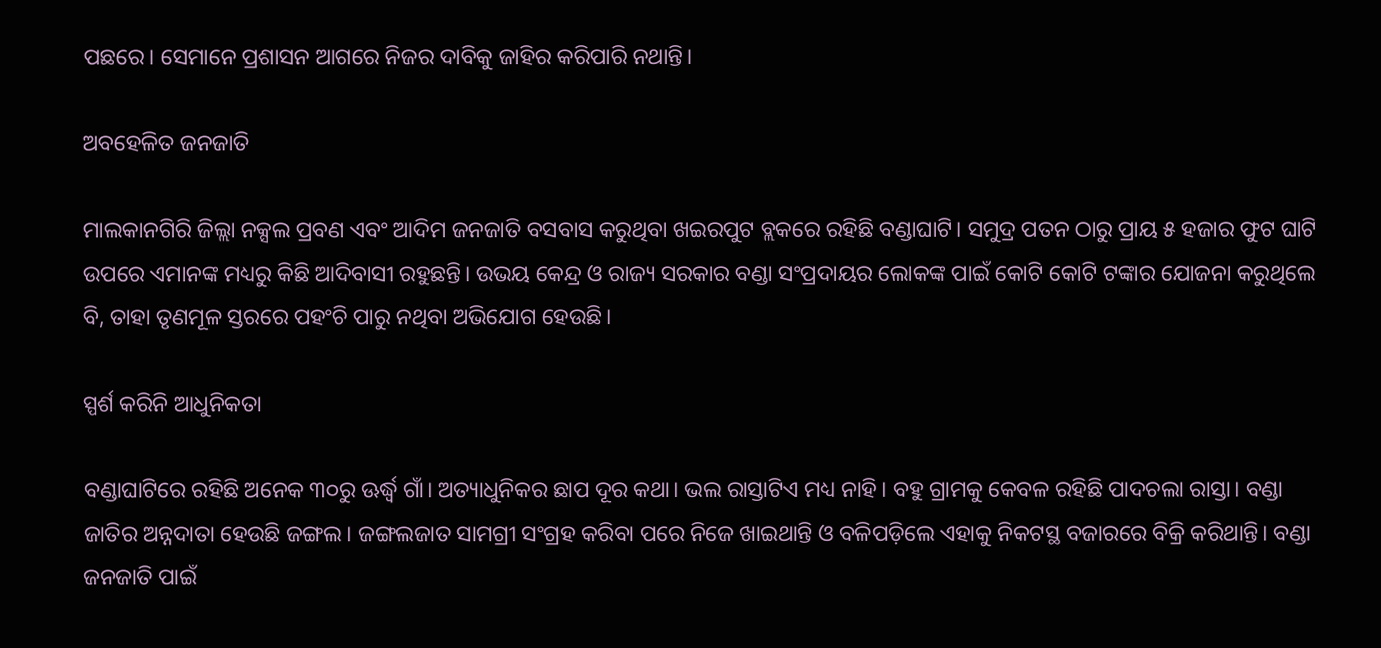ପଛରେ। ସେମାନେ ପ୍ରଶାସନ ଆଗରେ ନିଜର ଦାବିକୁ ଜାହିର କରିପାରି ନଥାନ୍ତି।

ଅବହେଳିତ ଜନଜାତି

ମାଲକାନଗିରି ଜିଲ୍ଲା ନକ୍ସଲ ପ୍ରବଣ ଏବଂ ଆଦିମ ଜନଜାତି ବସବାସ କରୁଥିବା ଖଇରପୁଟ ବ୍ଲକରେ ରହିଛି ବଣ୍ଡାଘାଟି। ସମୁଦ୍ର ପତନ ଠାରୁ ପ୍ରାୟ ୫ ହଜାର ଫୁଟ ଘାଟି ଉପରେ ଏମାନଙ୍କ ମଧ୍ୟରୁ କିଛି ଆଦିବାସୀ ରହୁଛନ୍ତି। ଉଭୟ କେନ୍ଦ୍ର ଓ ରାଜ୍ୟ ସରକାର ବଣ୍ଡା ସଂପ୍ରଦାୟର ଲୋକଙ୍କ ପାଇଁ କୋଟି କୋଟି ଟଙ୍କାର ଯୋଜନା କରୁଥିଲେ ବି, ତାହା ତୃଣମୂଳ ସ୍ତରରେ ପହଂଚି ପାରୁ ନଥିବା ଅଭିଯୋଗ ହେଉଛି।

ସ୍ପର୍ଶ କରିନି ଆଧୁନିକତା

ବଣ୍ଡାଘାଟିରେ ରହିଛି ଅନେକ ୩୦ରୁ ଊର୍ଦ୍ଧ୍ୱ ଗାଁ। ଅତ୍ୟାଧୁନିକର ଛାପ ଦୂର କଥା। ଭଲ ରାସ୍ତାଟିଏ ମଧ୍ୟ ନାହି। ବହୁ ଗ୍ରାମକୁ କେବଳ ରହିଛି ପାଦଚଲା ରାସ୍ତା। ବଣ୍ଡା ଜାତିର ଅନ୍ନଦାତା ହେଉଛି ଜଙ୍ଗଲ। ଜଙ୍ଗଲଜାତ ସାମଗ୍ରୀ ସଂଗ୍ରହ କରିବା ପରେ ନିଜେ ଖାଇଥାନ୍ତି ଓ ବଳିପଡ଼ିଲେ ଏହାକୁ ନିକଟସ୍ଥ ବଜାରରେ ବିକ୍ରି କରିଥାନ୍ତି। ବଣ୍ଡା ଜନଜାତି ପାଇଁ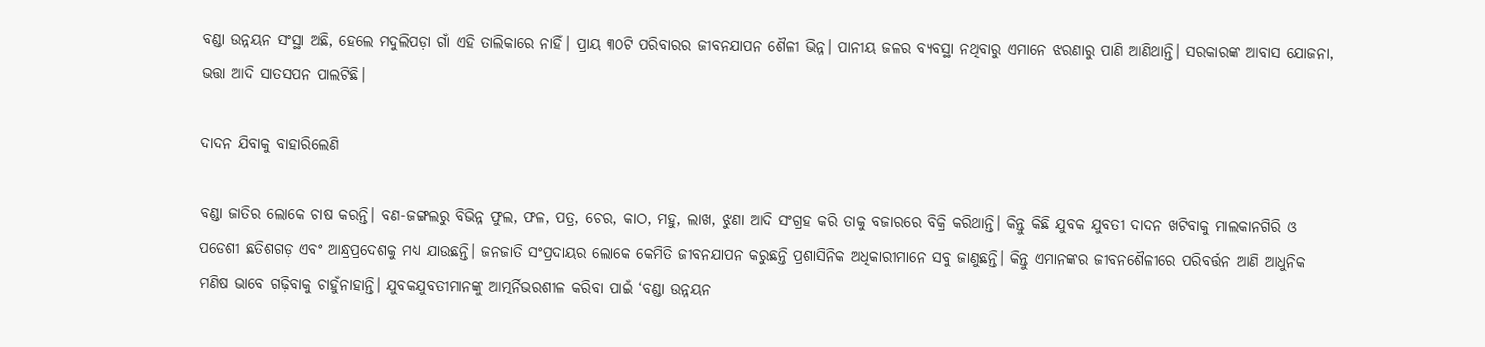ବଣ୍ଡା ଉନ୍ନୟନ ସଂସ୍ଥା ଅଛି, ହେଲେ ମଦୁଲିପଡ଼ା ଗାଁ ଏହି ତାଲିକାରେ ନାହିଁ। ପ୍ରାୟ ୩୦ଟି ପରିବାରର ଜୀବନଯାପନ ଶୈଳୀ ଭିନ୍ନ। ପାନୀୟ ଜଳର ବ୍ୟବସ୍ଥା ନଥିବାରୁ ଏମାନେ ଝରଣାରୁ ପାଣି ଆଣିଥାନ୍ତି। ସରକାରଙ୍କ ଆବାସ ଯୋଜନା, ଭତ୍ତା ଆଦି ସାତସପନ ପାଲଟିଛି।

ଦାଦନ ଯିବାକୁ ବାହାରିଲେଣି

ବଣ୍ଡା ଜାତିର ଲୋକେ ଚାଷ କରନ୍ତି। ବଣ-ଜଙ୍ଗଲରୁ ବିଭିନ୍ନ ଫୁଲ, ଫଳ, ପତ୍ର, ଚେର, କାଠ, ମହୁ, ଲାଖ, ଝୁଣା ଆଦି ସଂଗ୍ରହ କରି ତାକୁ ବଜାରରେ ବିକ୍ରି କରିଥାନ୍ତି। କିନ୍ତୁ କିଛି ଯୁବକ ଯୁବତୀ ଦାଦନ ଖଟିବାକୁ ମାଲକାନଗିରି ଓ ପଡେଶୀ ଛତିଶଗଡ଼ ଏବଂ ଆନ୍ଧ୍ରପ୍ରଦେଶକୁ ମଧ୍ୟ ଯାଉଛନ୍ତି। ଜନଜାତି ସଂପ୍ରଦାୟର ଲୋକେ କେମିତି ଜୀବନଯାପନ କରୁଛନ୍ତି ପ୍ରଶାସିନିକ ଅଧିକାରୀମାନେ ସବୁ ଜାଣୁଛନ୍ତି। କିନ୍ତୁ ଏମାନଙ୍କର ଜୀବନଶୈଳୀରେ ପରିବର୍ତ୍ତନ ଆଣି ଆଧୁନିକ ମଣିଷ ଭାବେ ଗଢ଼ିବାକୁ ଚାହୁଁନାହାନ୍ତି। ଯୁବକଯୁବତୀମାନଙ୍କୁ ଆତ୍ମର୍ନିଭରଶୀଳ କରିବା ପାଇଁ ‘ବଣ୍ଡା ଉନ୍ନୟନ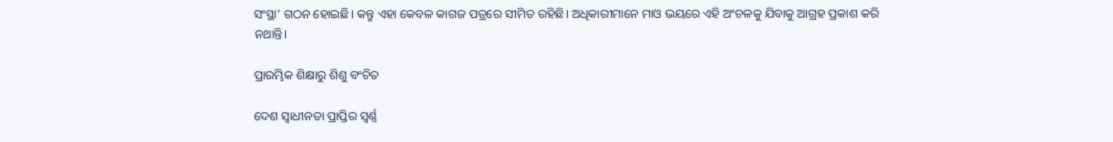ସଂସ୍ଥା’ ଗଠନ ହୋଇଛି। କନ୍ତୁ ଏହା କେବଳ କାଗଜ ପତ୍ରରେ ସୀମିତ ରହିଛି। ଅଧିକାରୀମାନେ ମାଓ ଭୟରେ ଏହି ଅଂଚଳକୁ ଯିବାକୁ ଆଗ୍ରହ ପ୍ରକାଶ କରି ନଥାନ୍ତି।

ପ୍ରାରମ୍ଭିକ ଶିକ୍ଷାରୁ ଶିଶୁ ବଂଚିତ

ଦେଶ ସ୍ୱାଧୀନତା ପ୍ରାପ୍ତିର ସ୍ୱର୍ଣ୍ଣ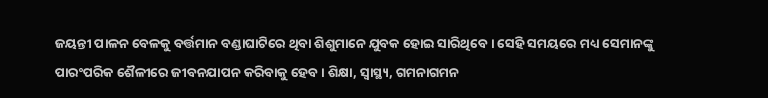ଜୟନ୍ତୀ ପାଳନ ବେଳକୁ ବର୍ତ୍ତମାନ ବଣ୍ଡାଘାଟିରେ ଥିବା ଶିଶୁମାନେ ଯୁବକ ହୋଇ ସାରିଥିବେ। ସେହି ସମୟରେ ମଧ୍ୟ ସେମାନଙ୍କୁ ପାରଂପରିକ ଶୈଳୀରେ ଜୀବନଯାପନ କରିବାକୁ ହେବ। ଶିକ୍ଷା, ସ୍ୱାସ୍ଥ୍ୟ, ଗମନାଗମନ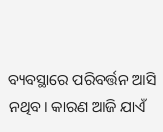ବ୍ୟବସ୍ଥାରେ ପରିବର୍ତ୍ତନ ଆସି ନଥିବ। କାରଣ ଆଜି ଯାଏଁ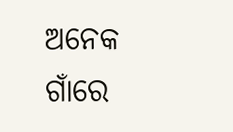ଅନେକ ଗାଁରେ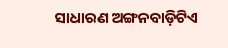ସାଧାରଣ ଅଙ୍ଗନବାଡ଼ିଟିଏ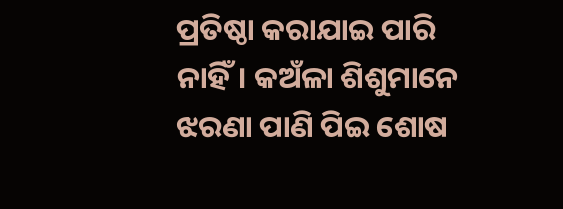ପ୍ରତିଷ୍ଠା କରାଯାଇ ପାରି ନାହିଁ। କଅଁଳା ଶିଶୁମାନେ ଝରଣା ପାଣି ପିଇ ଶୋଷ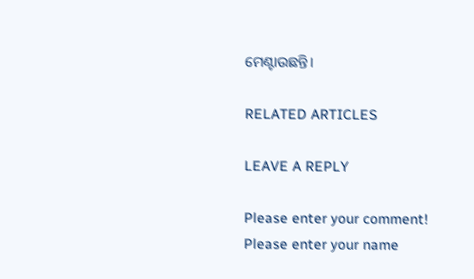ମେଣ୍ଟାଉଛନ୍ତି।

RELATED ARTICLES

LEAVE A REPLY

Please enter your comment!
Please enter your name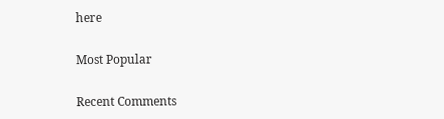here

Most Popular

Recent Comments